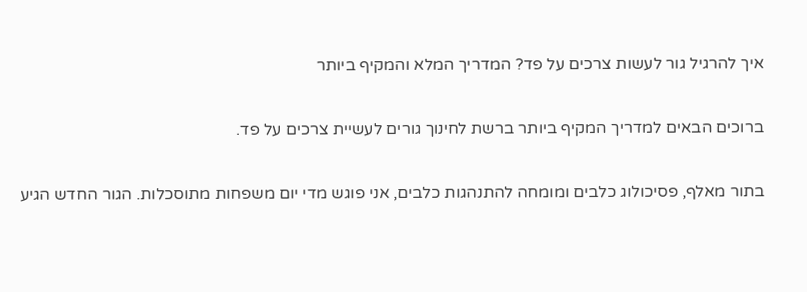איך להרגיל גור לעשות צרכים על פד? המדריך המלא והמקיף ביותר

ברוכים הבאים למדריך המקיף ביותר ברשת לחינוך גורים לעשיית צרכים על פד.

בתור מאלף, פסיכולוג כלבים ומומחה להתנהגות כלבים, אני פוגש מדי יום משפחות מתוסכלות. הגור החדש הגיע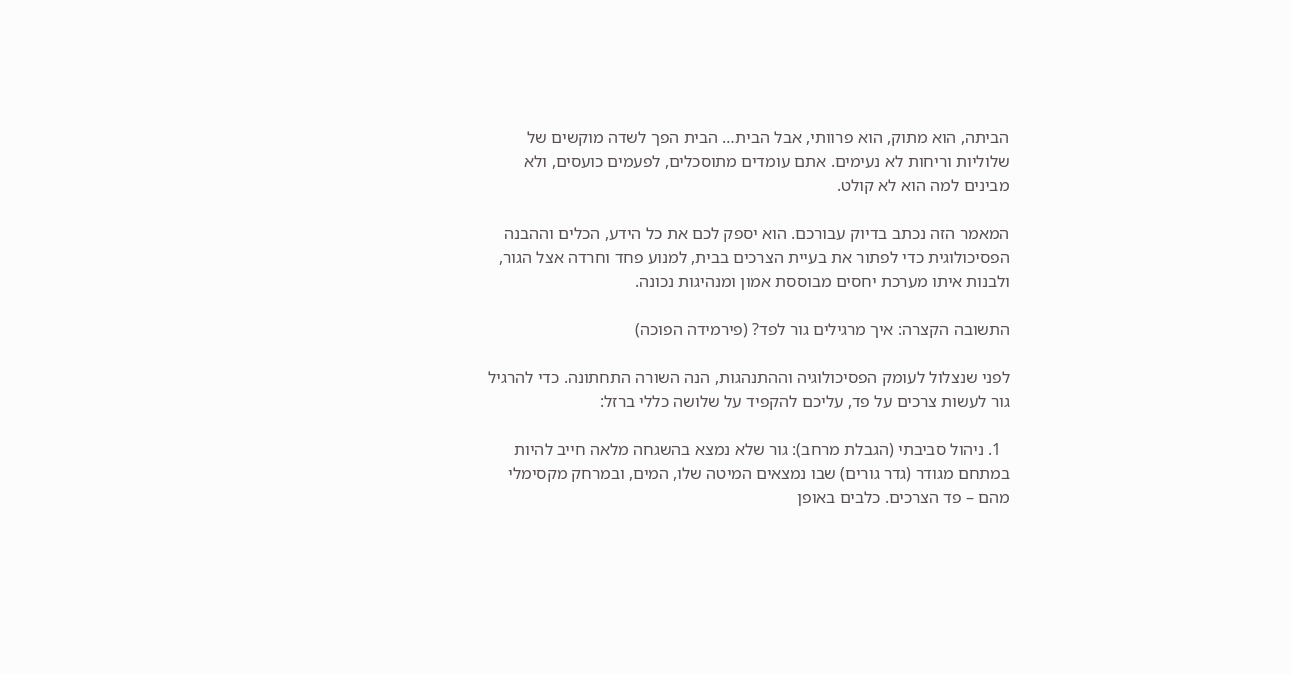הביתה, הוא מתוק, הוא פרוותי, אבל הבית… הבית הפך לשדה מוקשים של שלוליות וריחות לא נעימים. אתם עומדים מתוסכלים, לפעמים כועסים, ולא מבינים למה הוא לא קולט.

המאמר הזה נכתב בדיוק עבורכם. הוא יספק לכם את כל הידע, הכלים וההבנה הפסיכולוגית כדי לפתור את בעיית הצרכים בבית, למנוע פחד וחרדה אצל הגור, ולבנות איתו מערכת יחסים מבוססת אמון ומנהיגות נכונה.

התשובה הקצרה: איך מרגילים גור לפד? (פירמידה הפוכה)

לפני שנצלול לעומק הפסיכולוגיה וההתנהגות, הנה השורה התחתונה. כדי להרגיל גור לעשות צרכים על פד, עליכם להקפיד על שלושה כללי ברזל:

  1. ניהול סביבתי (הגבלת מרחב): גור שלא נמצא בהשגחה מלאה חייב להיות במתחם מגודר (גדר גורים) שבו נמצאים המיטה שלו, המים, ובמרחק מקסימלי מהם – פד הצרכים. כלבים באופן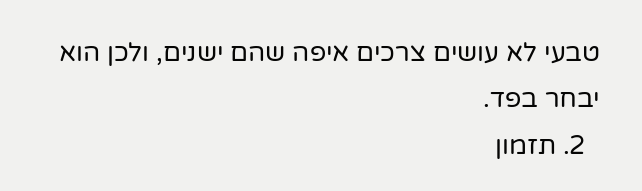טבעי לא עושים צרכים איפה שהם ישנים, ולכן הוא יבחר בפד.
  2. תזמון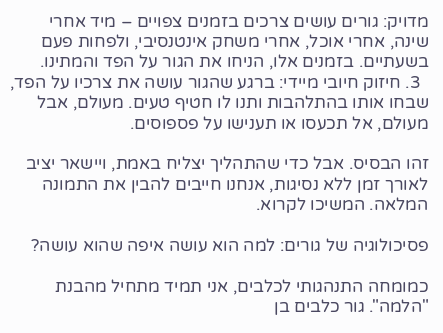מדויק: גורים עושים צרכים בזמנים צפויים – מיד אחרי שינה, אחרי אוכל, אחרי משחק אינטנסיבי, ולפחות פעם בשעתיים. בזמנים אלו, הניחו את הגור על הפד והמתינו.
  3. חיזוק חיובי מיידי: ברגע שהגור עושה את צרכיו על הפד, שבחו אותו בהתלהבות ותנו לו חטיף טעים. מעולם, אבל מעולם, אל תכעסו או תענישו על פספוסים.

זהו הבסיס. אבל כדי שהתהליך יצליח באמת, ויישאר יציב לאורך זמן ללא נסיגות, אנחנו חייבים להבין את התמונה המלאה. המשיכו לקרוא.

פסיכולוגיה של גורים: למה הוא עושה איפה שהוא עושה?

כמומחה התנהגותי לכלבים, אני תמיד מתחיל מהבנת "הלמה". גור כלבים בן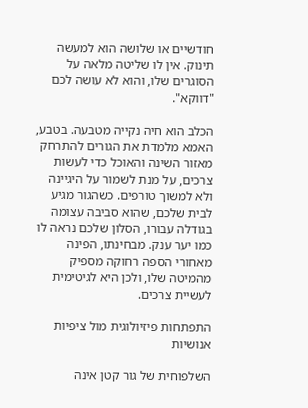חודשיים או שלושה הוא למעשה תינוק. אין לו שליטה מלאה על הסוגרים שלו, והוא לא עושה לכם "דווקא".

הכלב הוא חיה נקייה מטבעה. בטבע, האמא מלמדת את הגורים להתרחק מאזור השינה והאוכל כדי לעשות צרכים, על מנת לשמור על היגיינה ולא למשוך טורפים. כשהגור מגיע לבית שלכם, שהוא סביבה עצומה בגודלה עבורו, הסלון שלכם נראה לו כמו יער ענק. מבחינתו, הפינה מאחורי הספה רחוקה מספיק מהמיטה שלו, ולכן היא לגיטימית לעשיית צרכים.

התפתחות פיזיולוגית מול ציפיות אנושיות

השלפוחית של גור קטן אינה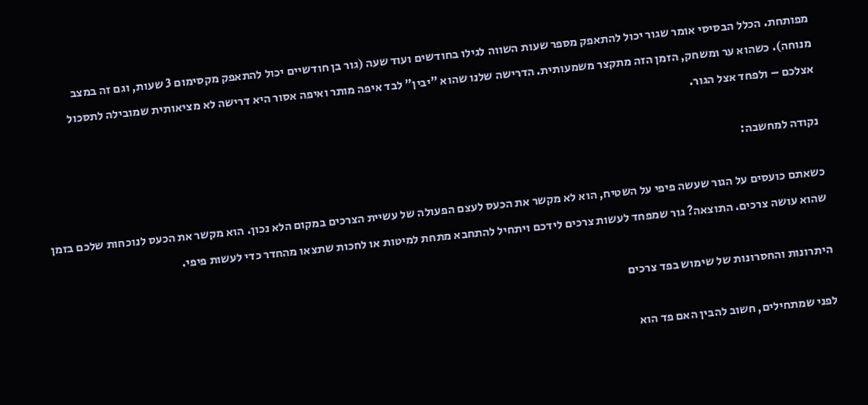מפותחת. הכלל הבסיסי אומר שגור יכול להתאפק מספר שעות השווה לגילו בחודשים ועוד שעה (גור בן חודשיים יכול להתאפק מקסימום 3 שעות, וגם זה במצב מנוחה). כשהוא ער ומשחק, הזמן הזה מתקצר משמעותית. הדרישה שלנו שהוא "יבין" לבד איפה מותר ואיפה אסור היא דרישה לא מציאותית שמובילה לתסכול אצלכם – ולפחד אצל הגור.

נקודה למחשבה:

כשאתם כועסים על הגור שעשה פיפי על השטיח, הוא לא מקשר את הכעס לעצם הפעולה של עשיית הצרכים במקום הלא נכון. הוא מקשר את הכעס לנוכחות שלכם בזמן שהוא עושה צרכים. התוצאה? גור שמפחד לעשות צרכים לידכם ויתחיל להתחבא מתחת למיטות או לחכות שתצאו מהחדר כדי לעשות פיפי.

היתרונות והחסרונות של שימוש בפד צרכים

לפני שמתחילים, חשוב להבין האם פד הוא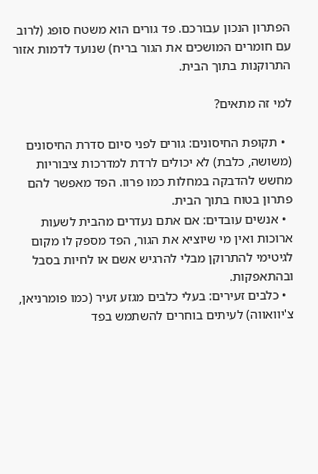הפתרון הנכון עבורכם. פד גורים הוא משטח סופג (לרוב עם חומרים המושכים את הגור בריח) שנועד לדמות אזור התרוקנות בתוך הבית.

למי זה מתאים?

  • תקופת החיסונים: גורים לפני סיום סדרת החיסונים (משושה, כלבת) לא יכולים לרדת למדרכות ציבוריות מחשש להדבקה במחלות כמו פרוו. הפד מאפשר להם פתרון בטוח בתוך הבית.
  • אנשים עובדים: אם אתם נעדרים מהבית לשעות ארוכות ואין מי שיוציא את הגור, הפד מספק לו מקום לגיטימי להתרוקן מבלי להרגיש אשם או לחיות בסבל ובהתאפקות.
  • כלבים זעירים: בעלי כלבים מגזע זעיר (כמו פומרניאן, צ'יוואווה) לעיתים בוחרים להשתמש בפד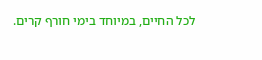לכל החיים, במיוחד בימי חורף קרים.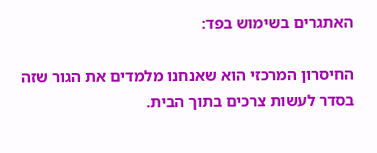האתגרים בשימוש בפד:

החיסרון המרכזי הוא שאנחנו מלמדים את הגור שזה בסדר לעשות צרכים בתוך הבית.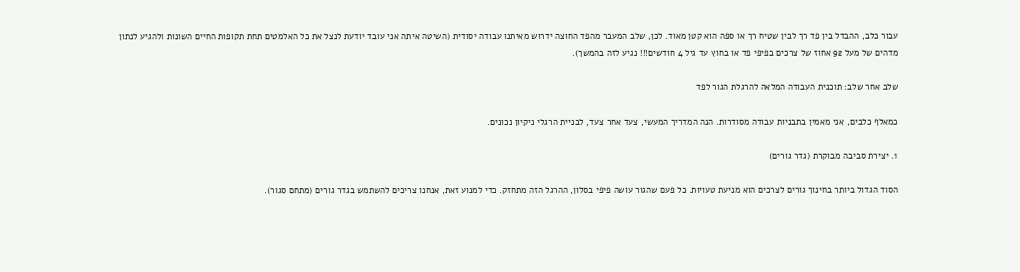עבור כלב, ההבדל בין פד רך לבין שטיח רך או ספה הוא קטן מאוד. לכן, שלב המעבר מהפד החוצה ידרוש מאיתנו עבודה יסודית (השיטה איתה אני עובד יודעת לנצל את כל האלמטים תחת תקופות החיים השונות ולהגיע לנתון מדהים של מעל 92 אחוז של צרכים בפיפי פד או בחוץ עד גיל 4 חודשים!!! נגיע לזה בהמשך).

שלב אחר שלב: תוכנית העבודה המלאה להרגלת הגור לפד

כמאלף כלבים, אני מאמין בתבניות עבודה מסודרות. הנה המדריך המעשי, צעד אחר צעד, לבניית הרגלי ניקיון נכונים.

1. יצירת סביבה מבוקרת (גדר גורים)

הסוד הגדול ביותר בחינוך גורים לצרכים הוא מניעת טעויות. כל פעם שהגור עושה פיפי בסלון, ההרגל הזה מתחזק. כדי למנוע זאת, אנחנו צריכים להשתמש בגדר גורים (מתחם סגור).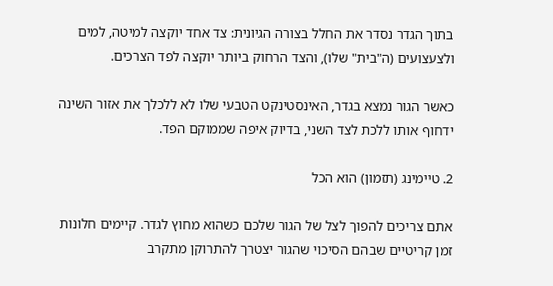בתוך הגדר נסדר את החלל בצורה הגיונית: צד אחד יוקצה למיטה, למים ולצעצועים (ה"בית" שלו), והצד הרחוק ביותר יוקצה לפד הצרכים.

כאשר הגור נמצא בגדר, האינסטינקט הטבעי שלו לא ללכלך את אזור השינה ידחוף אותו ללכת לצד השני, בדיוק איפה שממוקם הפד.

2. טיימינג (תזמון) הוא הכל

אתם צריכים להפוך לצל של הגור שלכם כשהוא מחוץ לגדר. קיימים חלונות זמן קריטיים שבהם הסיכוי שהגור יצטרך להתרוקן מתקרב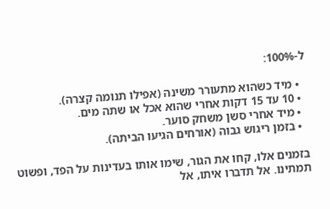ל-100%:

  • מיד כשהוא מתעורר משינה (אפילו תנומה קצרה).
  • 10 עד 15 דקות אחרי שהוא אכל או שתה מים.
  • מיד אחרי סשן משחק סוער.
  • בזמן ריגוש גבוה (אורחים הגיעו הביתה).

בזמנים אלו, קחו את הגור, שימו אותו בעדינות על הפד, ופשוט תמתינו. אל תדברו איתו, אל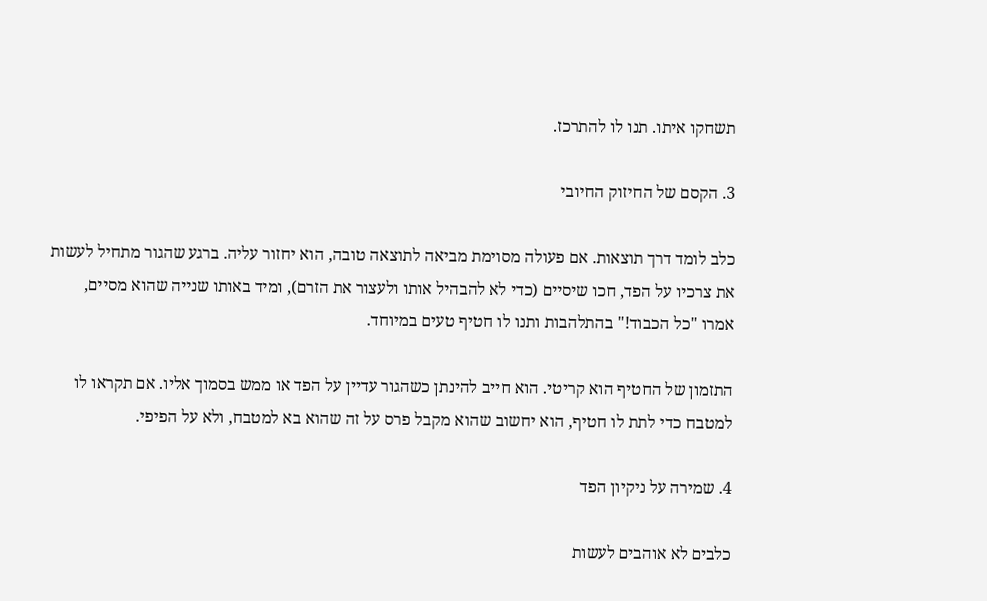תשחקו איתו. תנו לו להתרכז.

3. הקסם של החיזוק החיובי

כלב לומד דרך תוצאות. אם פעולה מסוימת מביאה לתוצאה טובה, הוא יחזור עליה. ברגע שהגור מתחיל לעשות את צרכיו על הפד, חכו שיסיים (כדי לא להבהיל אותו ולעצור את הזרם), ומיד באותו שנייה שהוא מסיים, אמרו "כל הכבוד!" בהתלהבות ותנו לו חטיף טעים במיוחד.

התזמון של החטיף הוא קריטי. הוא חייב להינתן כשהגור עדיין על הפד או ממש בסמוך אליו. אם תקראו לו למטבח כדי לתת לו חטיף, הוא יחשוב שהוא מקבל פרס על זה שהוא בא למטבח, ולא על הפיפי.

4. שמירה על ניקיון הפד

כלבים לא אוהבים לעשות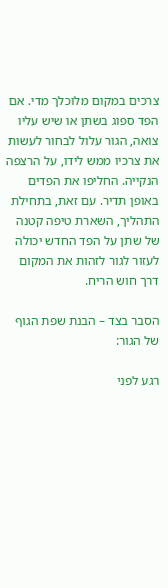צרכים במקום מלוכלך מדי. אם הפד ספוג בשתן או שיש עליו צואה, הגור עלול לבחור לעשות את צרכיו ממש לידו, על הרצפה הנקייה. החליפו את הפדים באופן תדיר. עם זאת, בתחילת התהליך, השארת טיפה קטנה של שתן על הפד החדש יכולה לעזור לגור לזהות את המקום דרך חוש הריח.

הסבר בצד – הבנת שפת הגוף של הגור:

רגע לפני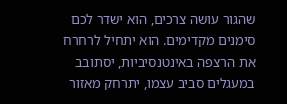שהגור עושה צרכים, הוא ישדר לכם סימנים מקדימים. הוא יתחיל לרחרח את הרצפה באינטנסיביות, יסתובב במעגלים סביב עצמו, יתרחק מאזור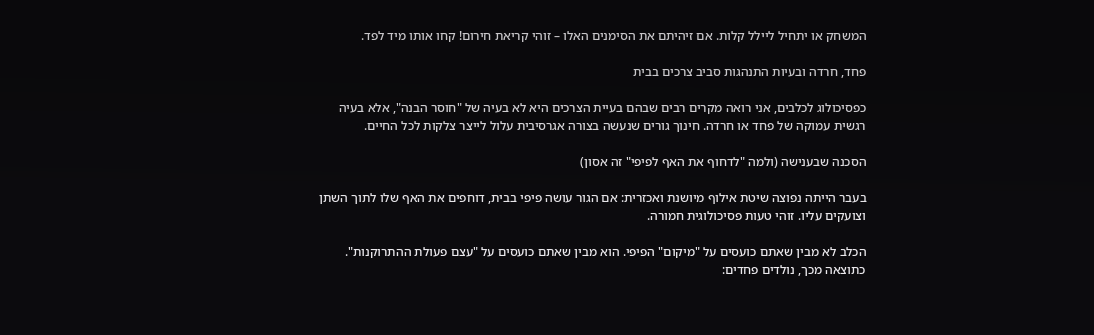המשחק או יתחיל ליילל קלות. אם זיהיתם את הסימנים האלו – זוהי קריאת חירום! קחו אותו מיד לפד.

פחד, חרדה ובעיות התנהגות סביב צרכים בבית

כפסיכולוג לכלבים, אני רואה מקרים רבים שבהם בעיית הצרכים היא לא בעיה של "חוסר הבנה", אלא בעיה רגשית עמוקה של פחד או חרדה. חינוך גורים שנעשה בצורה אגרסיבית עלול לייצר צלקות לכל החיים.

הסכנה שבענישה (ולמה "לדחוף את האף לפיפי" זה אסון)

בעבר הייתה נפוצה שיטת אילוף מיושנת ואכזרית: אם הגור עושה פיפי בבית, דוחפים את האף שלו לתוך השתן וצועקים עליו. זוהי טעות פסיכולוגית חמורה.

הכלב לא מבין שאתם כועסים על "מיקום" הפיפי. הוא מבין שאתם כועסים על "עצם פעולת ההתרוקנות". כתוצאה מכך, נולדים פחדים: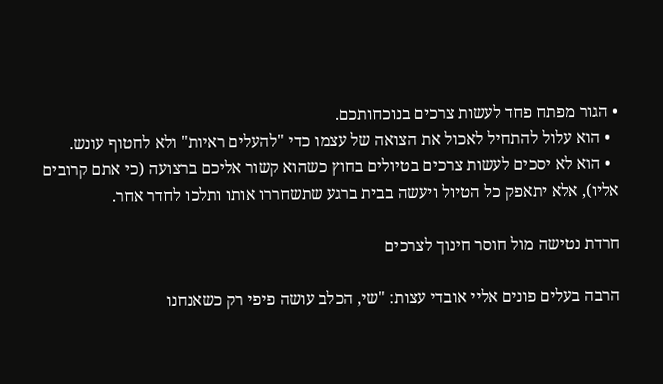• הגור מפתח פחד לעשות צרכים בנוכחותכם.
  • הוא עלול להתחיל לאכול את הצואה של עצמו כדי "להעלים ראיות" ולא לחטוף עונש.
  • הוא לא יסכים לעשות צרכים בטיולים בחוץ כשהוא קשור אליכם ברצועה (כי אתם קרובים אליו), אלא יתאפק כל הטיול ויעשה בבית ברגע שתשחררו אותו ותלכו לחדר אחר.

חרדת נטישה מול חוסר חינוך לצרכים

הרבה בעלים פונים אליי אובדי עצות: "שי, הכלב עושה פיפי רק כשאנחנו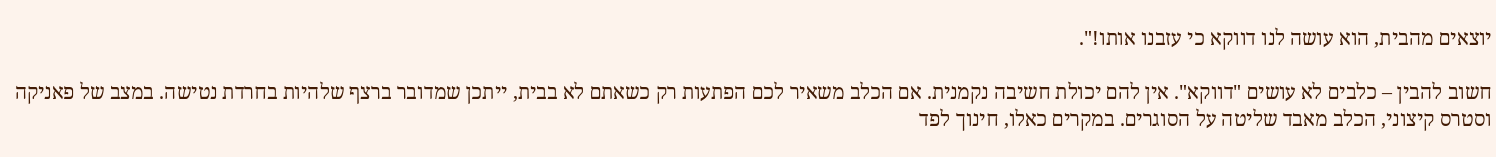יוצאים מהבית, הוא עושה לנו דווקא כי עזבנו אותו!".

חשוב להבין – כלבים לא עושים "דווקא". אין להם יכולת חשיבה נקמנית. אם הכלב משאיר לכם הפתעות רק כשאתם לא בבית, ייתכן שמדובר ברצף שלהיות בחרדת נטישה. במצב של פאניקה וסטרס קיצוני, הכלב מאבד שליטה על הסוגרים. במקרים כאלו, חינוך לפד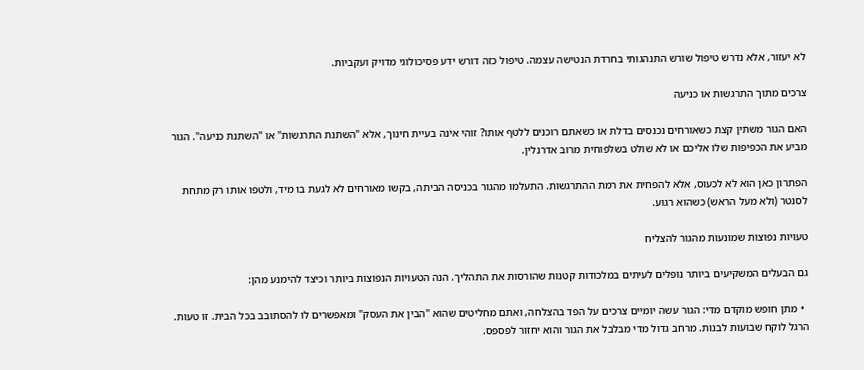לא יעזור, אלא נדרש טיפול שורש התנהגותי בחרדת הנטישה עצמה. טיפול כזה דורש ידע פסיכולוגי מדויק ועקביות.

צרכים מתוך התרגשות או כניעה

האם הגור משתין קצת כשאורחים נכנסים בדלת או כשאתם רוכנים ללטף אותו? זוהי אינה בעיית חינוך, אלא "השתנת התרגשות" או "השתנת כניעה". הגור מביע את הכפיפות שלו אליכם או לא שולט בשלפוחית מרוב אדרנלין.

הפתרון כאן הוא לא לכעוס, אלא להפחית את רמת ההתרגשות. התעלמו מהגור בכניסה הביתה, בקשו מאורחים לא לגעת בו מיד, ולטפו אותו רק מתחת לסנטר (ולא מעל הראש) כשהוא רגוע.

טעויות נפוצות שמונעות מהגור להצליח

גם הבעלים המשקיעים ביותר נופלים לעיתים במלכודות קטנות שהורסות את התהליך. הנה הטעויות הנפוצות ביותר וכיצד להימנע מהן:

  • מתן חופש מוקדם מדי: הגור עשה יומיים צרכים על הפד בהצלחה, ואתם מחליטים שהוא "הבין את העסק" ומאפשרים לו להסתובב בכל הבית. זו טעות. הרגל לוקח שבועות לבנות. מרחב גדול מדי מבלבל את הגור והוא יחזור לפספס.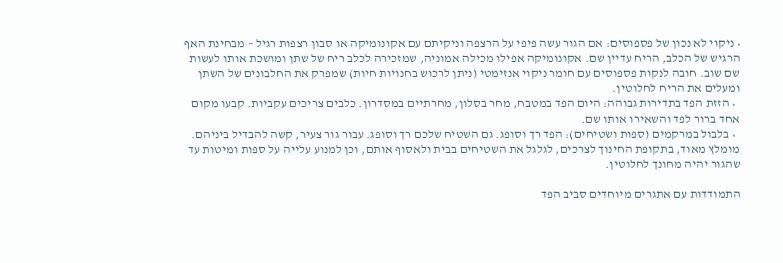• ניקוי לא נכון של פספוסים: אם הגור עשה פיפי על הרצפה וניקיתם עם אקונומיקה או סבון רצפות רגיל – מבחינת האף הרגיש של הכלב, הריח עדיין שם. אקונומיקה אפילו מכילה אמוניה, שמזכירה לכלב ריח של שתן ומושכת אותו לעשות שם שוב. חובה לנקות פספוסים עם חומר ניקוי אנזימטי (ניתן לרכוש בחנויות חיות) שמפרק את החלבונים של השתן ומעלים את הריח לחלוטין.
  • הזזת הפד בתדירות גבוהה: היום הפד במטבח, מחר בסלון, מחרתיים במסדרון. כלבים צריכים עקביות. קבעו מקום אחד ברור לפד והשאירו אותו שם.
  • בלבול במרקמים (ספות ושטיחים): הפד רך וסופג. גם השטיח שלכם רך וסופג. עבור גור צעיר, קשה להבדיל ביניהם. מומלץ מאוד, בתקופת החינוך לצרכים, לגלגל את השטיחים בבית ולאסוף אותם, וכן למנוע עלייה על ספות ומיטות עד שהגור יהיה מחונך לחלוטין.

התמודדות עם אתגרים מיוחדים סביב הפד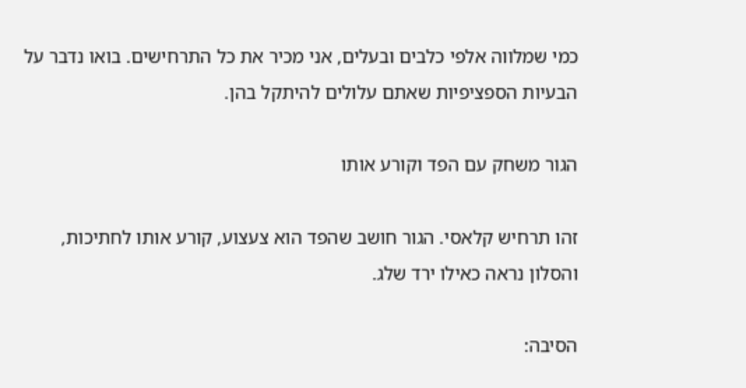כמי שמלווה אלפי כלבים ובעלים, אני מכיר את כל התרחישים. בואו נדבר על הבעיות הספציפיות שאתם עלולים להיתקל בהן.

הגור משחק עם הפד וקורע אותו

זהו תרחיש קלאסי. הגור חושב שהפד הוא צעצוע, קורע אותו לחתיכות, והסלון נראה כאילו ירד שלג.

הסיבה: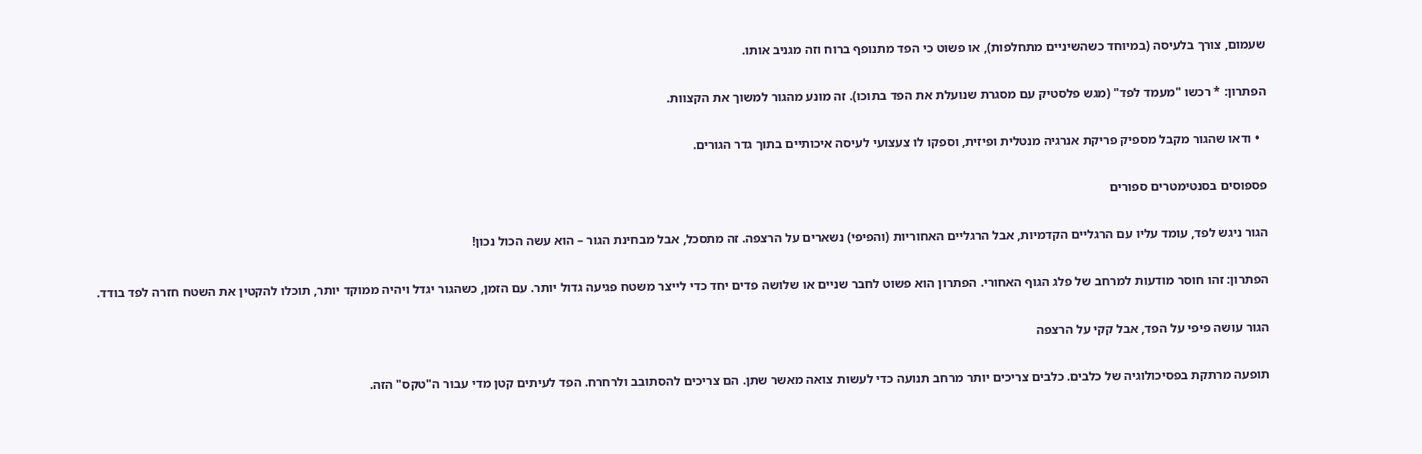שעמום, צורך בלעיסה (במיוחד כשהשיניים מתחלפות), או פשוט כי הפד מתנופף ברוח וזה מגניב אותו.

הפתרון: * רכשו "מעמד לפד" (מגש פלסטיק עם מסגרת שנועלת את הפד בתוכו). זה מונע מהגור למשוך את הקצוות.

  • ודאו שהגור מקבל מספיק פריקת אנרגיה מנטלית ופיזית, וספקו לו צעצועי לעיסה איכותיים בתוך גדר הגורים.

פספוסים בסנטימטרים ספורים

הגור ניגש לפד, עומד עליו עם הרגליים הקדמיות, אבל הרגליים האחוריות (והפיפי) נשארים על הרצפה. זה מתסכל, אבל מבחינת הגור – הוא עשה הכול נכון!

הפתרון: זהו חוסר מודעות למרחב של פלג הגוף האחורי. הפתרון הוא פשוט לחבר שניים או שלושה פדים יחד כדי לייצר משטח פגיעה גדול יותר. עם הזמן, כשהגור יגדל ויהיה ממוקד יותר, תוכלו להקטין את השטח חזרה לפד בודד.

הגור עושה פיפי על הפד, אבל קקי על הרצפה

תופעה מרתקת בפסיכולוגיה של כלבים. כלבים צריכים יותר מרחב תנועה כדי לעשות צואה מאשר שתן. הם צריכים להסתובב ולרחרח. הפד לעיתים קטן מדי עבור ה"טקס" הזה.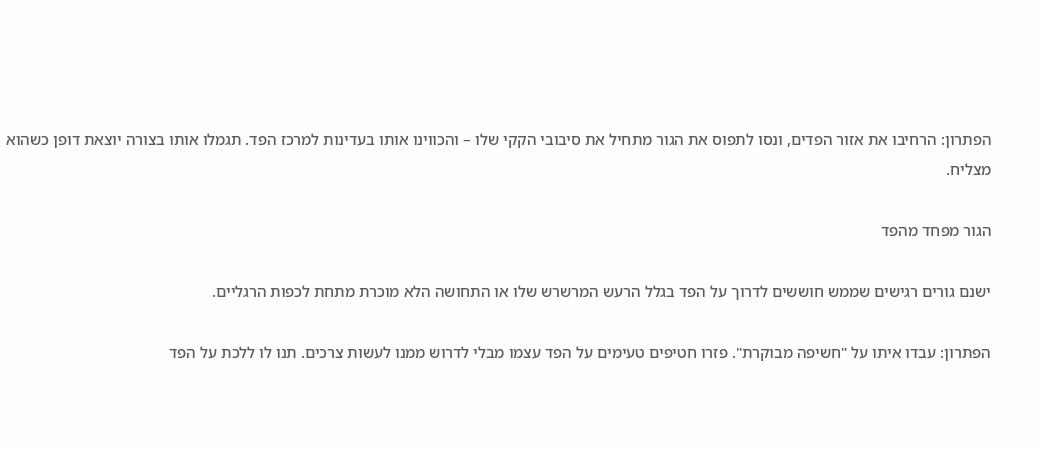הפתרון: הרחיבו את אזור הפדים, ונסו לתפוס את הגור מתחיל את סיבובי הקקי שלו – והכווינו אותו בעדינות למרכז הפד. תגמלו אותו בצורה יוצאת דופן כשהוא מצליח.

הגור מפחד מהפד

ישנם גורים רגישים שממש חוששים לדרוך על הפד בגלל הרעש המרשרש שלו או התחושה הלא מוכרת מתחת לכפות הרגליים.

הפתרון: עבדו איתו על "חשיפה מבוקרת". פזרו חטיפים טעימים על הפד עצמו מבלי לדרוש ממנו לעשות צרכים. תנו לו ללכת על הפד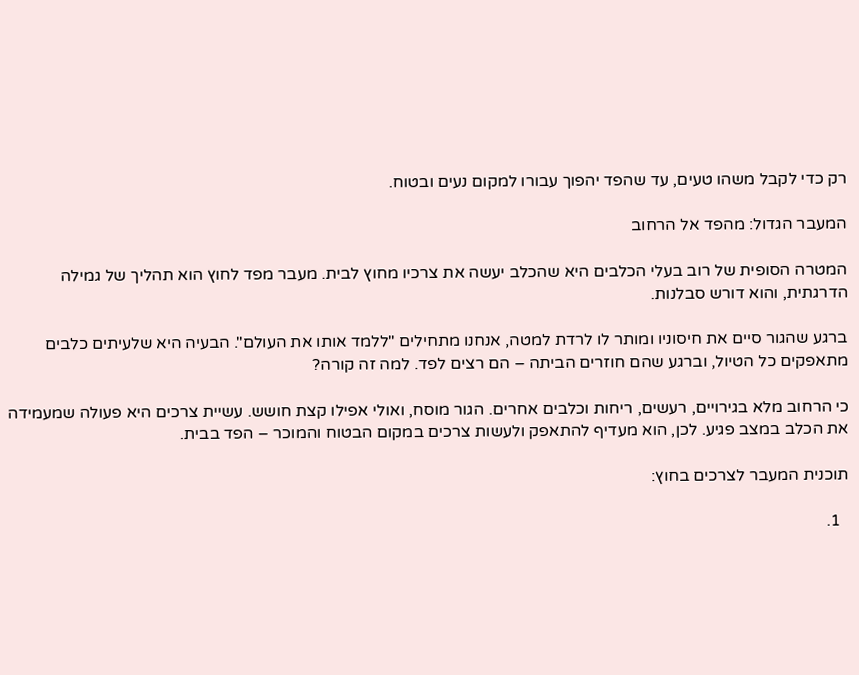רק כדי לקבל משהו טעים, עד שהפד יהפוך עבורו למקום נעים ובטוח.

המעבר הגדול: מהפד אל הרחוב

המטרה הסופית של רוב בעלי הכלבים היא שהכלב יעשה את צרכיו מחוץ לבית. מעבר מפד לחוץ הוא תהליך של גמילה הדרגתית, והוא דורש סבלנות.

ברגע שהגור סיים את חיסוניו ומותר לו לרדת למטה, אנחנו מתחילים "ללמד אותו את העולם". הבעיה היא שלעיתים כלבים מתאפקים כל הטיול, וברגע שהם חוזרים הביתה – הם רצים לפד. למה זה קורה?

כי הרחוב מלא בגירויים, רעשים, ריחות וכלבים אחרים. הגור מוסח, ואולי אפילו קצת חושש. עשיית צרכים היא פעולה שמעמידה את הכלב במצב פגיע. לכן, הוא מעדיף להתאפק ולעשות צרכים במקום הבטוח והמוכר – הפד בבית.

תוכנית המעבר לצרכים בחוץ:

  1.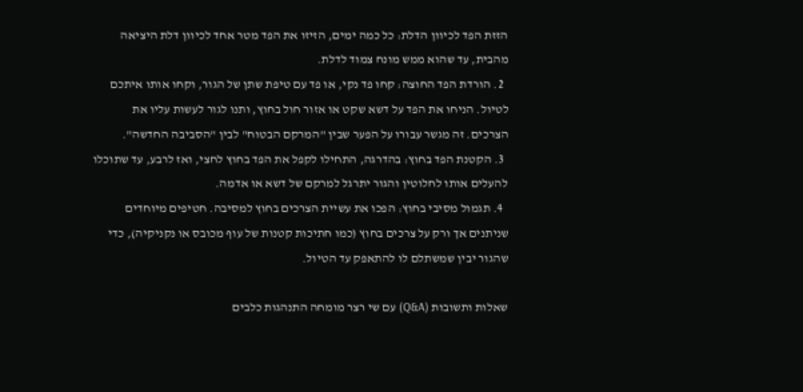הזזת הפד לכיוון הדלת: כל כמה ימים, הזיזו את הפד מטר אחד לכיוון דלת היציאה מהבית, עד שהוא ממש מונח צמוד לדלת.
  2. הורדת הפד החוצה: קחו פד נקי, או פד עם טיפת שתן של הגור, וקחו אותו איתכם לטיול. הניחו את הפד על דשא שקט או אזור חול בחוץ, ותנו לגור לעשות עליו את הצרכים. זה מגשר עבורו על הפער שבין "המרקם הבטוח" לבין "הסביבה החדשה".
  3. הקטנת הפד בחוץ: בהדרגה, התחילו לקפל את הפד בחוץ לחצי, ואז לרבע, עד שתוכלו להעלים אותו לחלוטין והגור יתרגל למרקם של דשא או אדמה.
  4. תגמול מסיבי בחוץ: הפכו את עשיית הצרכים בחוץ למסיבה. חטיפים מיוחדים שניתנים אך ורק על צרכים בחוץ (כמו חתיכות קטנות של עוף מכובס או נקניקיה), כדי שהגור יבין שמשתלם לו להתאפק עד הטיול.

שאלות ותשובות (Q&A) עם שי רצר מומחה התנהגות כלבים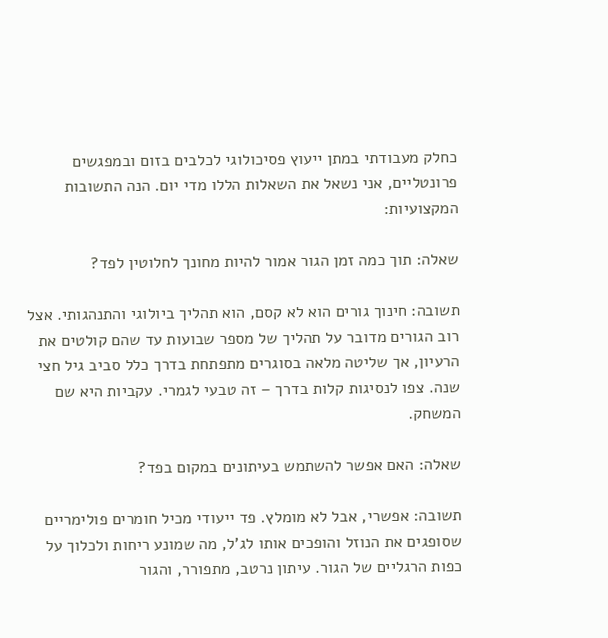כחלק מעבודתי במתן ייעוץ פסיכולוגי לכלבים בזום ובמפגשים פרונטליים, אני נשאל את השאלות הללו מדי יום. הנה התשובות המקצועיות:

שאלה: תוך כמה זמן הגור אמור להיות מחונך לחלוטין לפד?

תשובה: חינוך גורים הוא לא קסם, הוא תהליך ביולוגי והתנהגותי. אצל רוב הגורים מדובר על תהליך של מספר שבועות עד שהם קולטים את הרעיון, אך שליטה מלאה בסוגרים מתפתחת בדרך כלל סביב גיל חצי שנה. צפו לנסיגות קלות בדרך – זה טבעי לגמרי. עקביות היא שם המשחק.

שאלה: האם אפשר להשתמש בעיתונים במקום בפד?

תשובה: אפשרי, אבל לא מומלץ. פד ייעודי מכיל חומרים פולימריים שסופגים את הנוזל והופכים אותו לג'ל, מה שמונע ריחות ולכלוך על כפות הרגליים של הגור. עיתון נרטב, מתפורר, והגור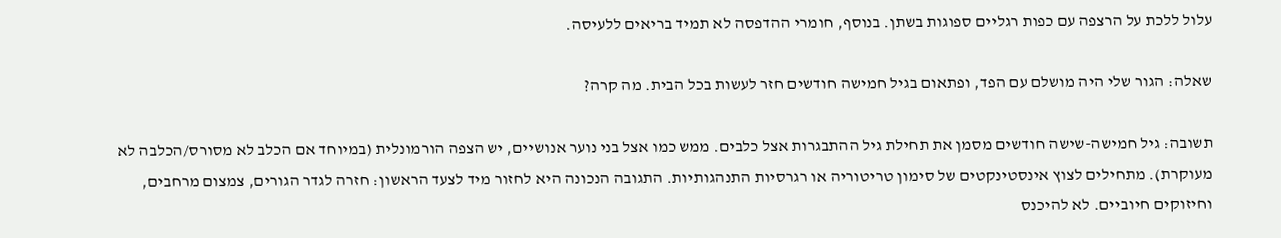עלול ללכת על הרצפה עם כפות רגליים ספוגות בשתן. בנוסף, חומרי ההדפסה לא תמיד בריאים ללעיסה.

שאלה: הגור שלי היה מושלם עם הפד, ופתאום בגיל חמישה חודשים חזר לעשות בכל הבית. מה קרה?

תשובה: גיל חמישה-שישה חודשים מסמן את תחילת גיל ההתבגרות אצל כלבים. ממש כמו אצל בני נוער אנושיים, יש הצפה הורמונלית (במיוחד אם הכלב לא מסורס/הכלבה לא מעוקרת). מתחילים לצוץ אינסטינקטים של סימון טריטוריה או רגרסיות התנהגותיות. התגובה הנכונה היא לחזור מיד לצעד הראשון: חזרה לגדר הגורים, צמצום מרחבים, וחיזוקים חיוביים. לא להיכנס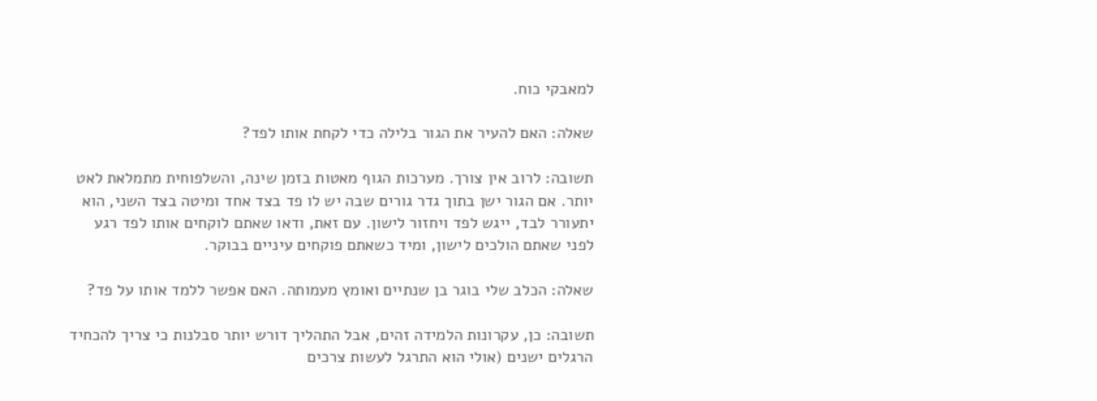למאבקי כוח.

שאלה: האם להעיר את הגור בלילה כדי לקחת אותו לפד?

תשובה: לרוב אין צורך. מערכות הגוף מאטות בזמן שינה, והשלפוחית מתמלאת לאט יותר. אם הגור ישן בתוך גדר גורים שבה יש לו פד בצד אחד ומיטה בצד השני, הוא יתעורר לבד, ייגש לפד ויחזור לישון. עם זאת, ודאו שאתם לוקחים אותו לפד רגע לפני שאתם הולכים לישון, ומיד כשאתם פוקחים עיניים בבוקר.

שאלה: הכלב שלי בוגר בן שנתיים ואומץ מעמותה. האם אפשר ללמד אותו על פד?

תשובה: כן, עקרונות הלמידה זהים, אבל התהליך דורש יותר סבלנות כי צריך להכחיד הרגלים ישנים (אולי הוא התרגל לעשות צרכים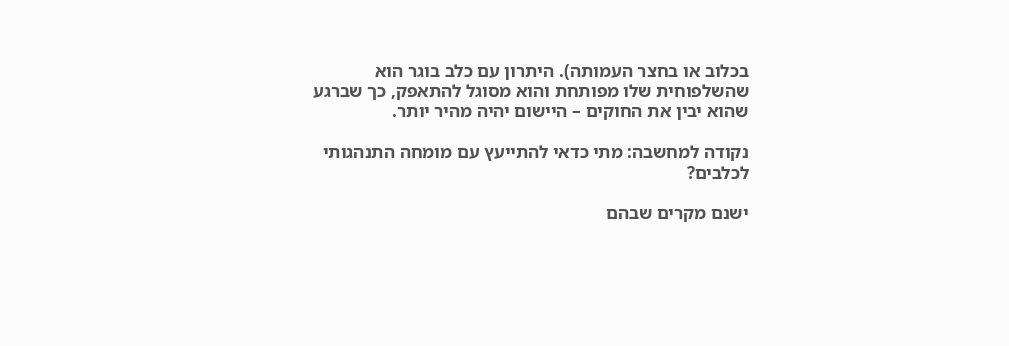בכלוב או בחצר העמותה). היתרון עם כלב בוגר הוא שהשלפוחית שלו מפותחת והוא מסוגל להתאפק, כך שברגע שהוא יבין את החוקים – היישום יהיה מהיר יותר.

נקודה למחשבה: מתי כדאי להתייעץ עם מומחה התנהגותי לכלבים?

ישנם מקרים שבהם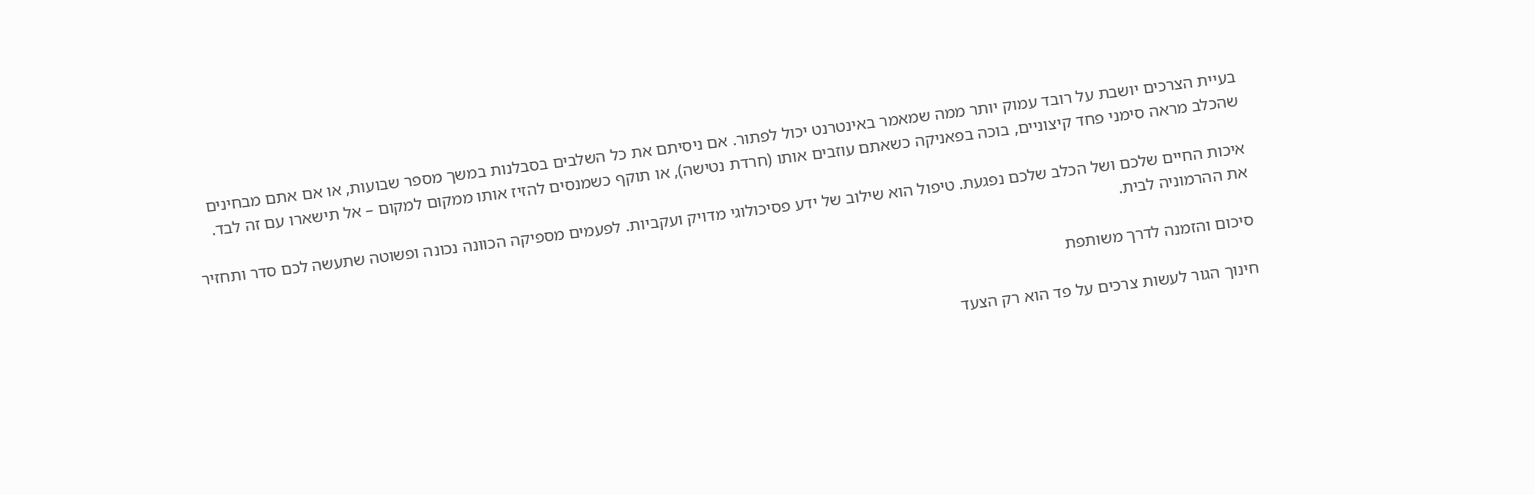בעיית הצרכים יושבת על רובד עמוק יותר ממה שמאמר באינטרנט יכול לפתור. אם ניסיתם את כל השלבים בסבלנות במשך מספר שבועות, או אם אתם מבחינים שהכלב מראה סימני פחד קיצוניים, בוכה בפאניקה כשאתם עוזבים אותו (חרדת נטישה), או תוקף כשמנסים להזיז אותו ממקום למקום – אל תישארו עם זה לבד.

איכות החיים שלכם ושל הכלב שלכם נפגעת. טיפול הוא שילוב של ידע פסיכולוגי מדויק ועקביות. לפעמים מספיקה הכוונה נכונה ופשוטה שתעשה לכם סדר ותחזיר את ההרמוניה לבית.

סיכום והזמנה לדרך משותפת

חינוך הגור לעשות צרכים על פד הוא רק הצעד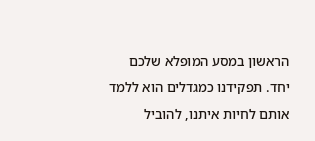הראשון במסע המופלא שלכם יחד. תפקידנו כמגדלים הוא ללמד אותם לחיות איתנו, להוביל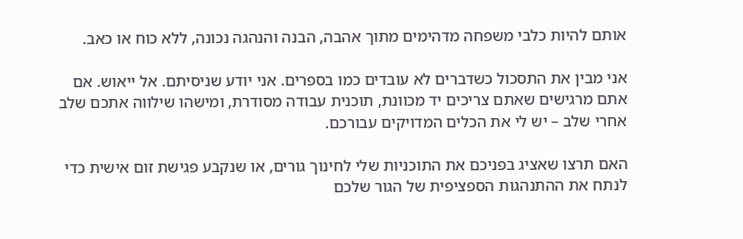אותם להיות כלבי משפחה מדהימים מתוך אהבה, הבנה והנהגה נכונה, ללא כוח או כאב.

אני מבין את התסכול כשדברים לא עובדים כמו בספרים. אני יודע שניסיתם. אל ייאוש. אם אתם מרגישים שאתם צריכים יד מכוונת, תוכנית עבודה מסודרת, ומישהו שילווה אתכם שלב אחרי שלב – יש לי את הכלים המדויקים עבורכם.

האם תרצו שאציג בפניכם את התוכניות שלי לחינוך גורים, או שנקבע פגישת זום אישית כדי לנתח את ההתנהגות הספציפית של הגור שלכם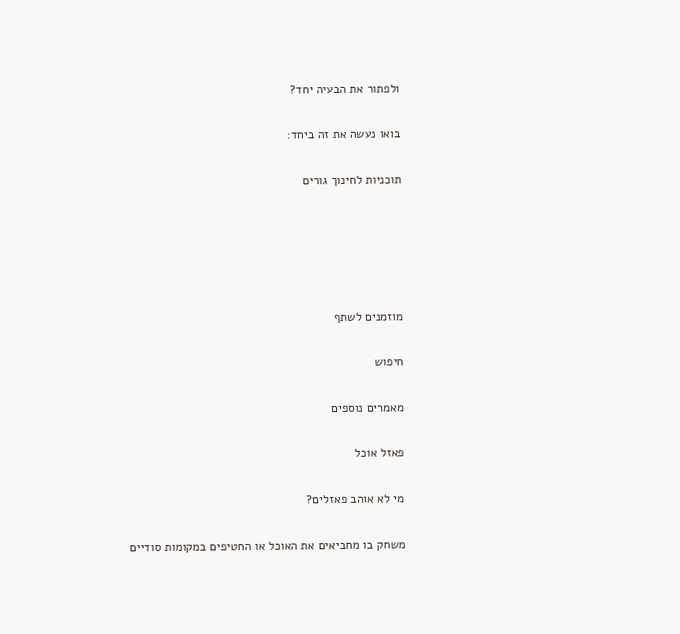ולפתור את הבעיה יחד?

בואו נעשה את זה ביחד:

תוכניות לחינוך גורים





מוזמנים לשתף

חיפוש

מאמרים נוספים

פאזל אוכל

מי לא אוהב פאזלים?

משחק בו מחביאים את האוכל או החטיפים במקומות סודיים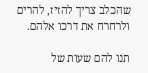שהכלב צריך להזיז, להרים ולרחרח את דרכו אלהם.

תנו להם שעות של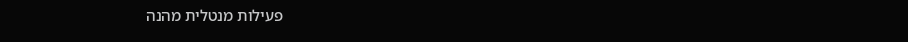פעילות מנטלית מהנה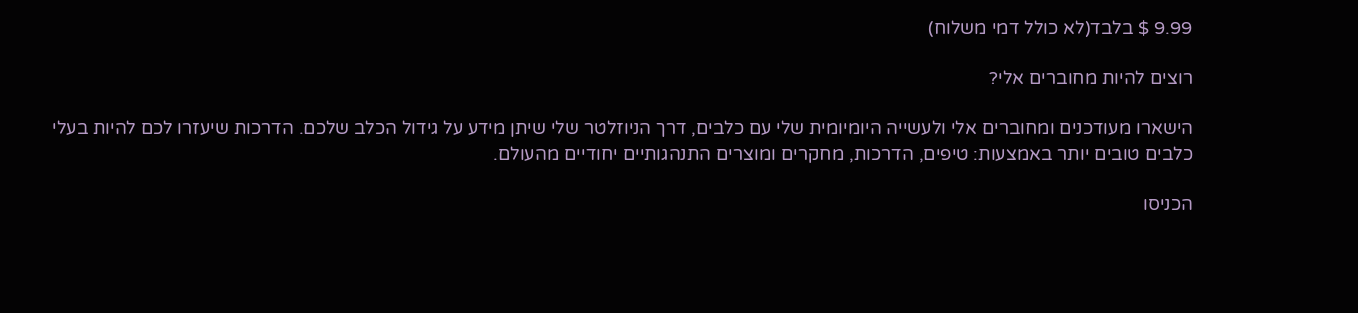9.99 $ בלבד(לא כולל דמי משלוח)

רוצים להיות מחוברים אלי?

הישארו מעודכנים ומחוברים אלי ולעשייה היומיומית שלי עם כלבים, דרך הניוזלטר שלי שיתן מידע על גידול הכלב שלכם. הדרכות שיעזרו לכם להיות בעלי כלבים טובים יותר באמצעות: טיפים, הדרכות, מחקרים ומוצרים התנהגותיים יחודיים מהעולם.

הכניסו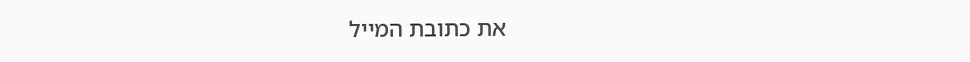את כתובת המייל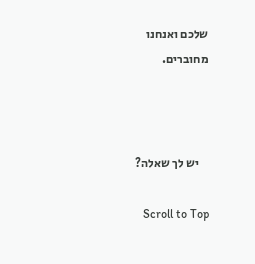שלכם ואנחנו מחוברים.



    יש לך שאלה?

    Scroll to Top